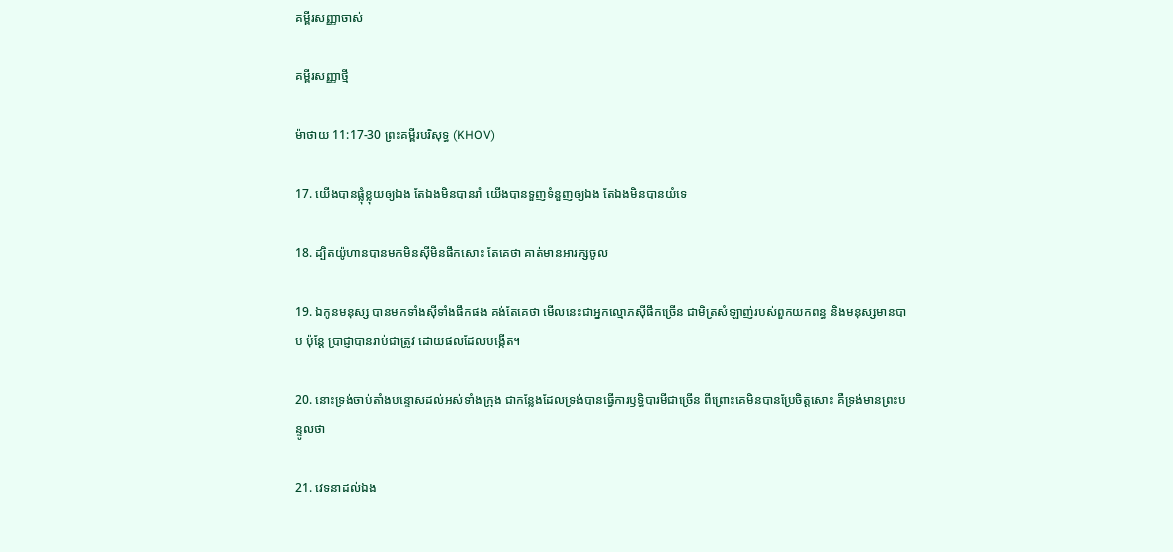គម្ពីរសញ្ញាចាស់

គម្ពីរសញ្ញាថ្មី

ម៉ាថាយ 11:17-30 ព្រះគម្ពីរបរិសុទ្ធ (KHOV)

17. យើងបានផ្លុំខ្លុយឲ្យឯង តែឯងមិនបានរាំ យើងបានទួញទំនួញឲ្យឯង តែឯងមិនបានយំទេ

18. ដ្បិតយ៉ូហានបានមកមិនស៊ីមិនផឹកសោះ តែគេថា គាត់មានអារក្សចូល

19. ឯកូនមនុស្ស បានមកទាំងស៊ីទាំងផឹកផង គង់តែគេថា មើលនេះជាអ្នកល្មោភស៊ីផឹកច្រើន ជាមិត្រសំឡាញ់របស់ពួកយកពន្ធ និងមនុស្សមានបាប ប៉ុន្តែ ប្រាជ្ញាបានរាប់ជាត្រូវ ដោយផលដែលបង្កើត។

20. នោះទ្រង់ចាប់តាំងបន្ទោសដល់អស់ទាំងក្រុង ជាកន្លែងដែលទ្រង់បានធ្វើការឫទ្ធិ‌បារមីជាច្រើន ពីព្រោះគេមិនបានប្រែចិត្តសោះ គឺទ្រង់មានព្រះ‌បន្ទូលថា

21. វេទនាដល់ឯង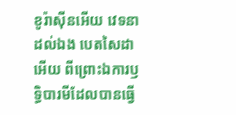ខូរ៉ាស៊ីនអើយ វេទនាដល់ឯង បេតសៃដាអើយ ពីព្រោះឯការឫទ្ធិ‌បារមីដែលបានធ្វើ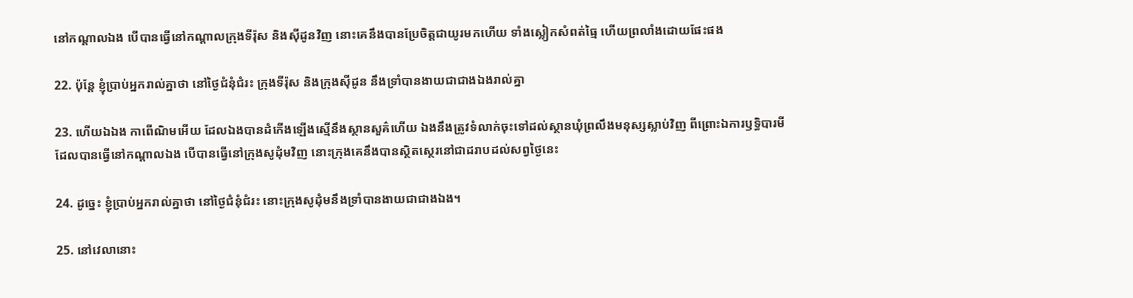នៅកណ្តាលឯង បើបានធ្វើនៅកណ្តាលក្រុងទីរ៉ុស និងស៊ីដូនវិញ នោះគេនឹងបានប្រែចិត្តជាយូរមកហើយ ទាំងស្លៀកសំពត់ធ្មៃ ហើយព្រលាំងដោយផែះផង

22. ប៉ុន្តែ ខ្ញុំប្រាប់អ្នករាល់គ្នាថា នៅថ្ងៃជំនុំជំរះ ក្រុងទីរ៉ុស និងក្រុងស៊ីដូន នឹងទ្រាំបានងាយជាជាងឯងរាល់គ្នា

23. ហើយឯឯង កាពើ‌ណិមអើយ ដែលឯងបានដំកើងឡើងស្មើនឹងស្ថាន‌សួគ៌ហើយ ឯងនឹងត្រូវទំលាក់ចុះទៅដល់ស្ថានឃុំព្រលឹងមនុស្សស្លាប់វិញ ពីព្រោះឯការឫទ្ធិ‌បារមី ដែលបានធ្វើនៅកណ្តាលឯង បើបានធ្វើនៅក្រុងសូដុំមវិញ នោះក្រុងគេនឹងបានស្ថិត‌ស្ថេរនៅជាដរាបដល់សព្វថ្ងៃនេះ

24. ដូច្នេះ ខ្ញុំប្រាប់អ្នករាល់គ្នាថា នៅថ្ងៃជំនុំជំរះ នោះក្រុងសូដុំមនឹងទ្រាំបានងាយជាជាងឯង។

25. នៅវេលានោះ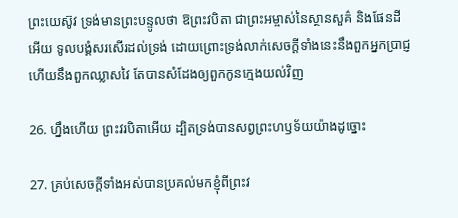ព្រះ‌យេស៊ូវ ទ្រង់មានព្រះ‌បន្ទូលថា ឱព្រះ‌វបិតា ជាព្រះ‌អម្ចាស់នៃស្ថាន‌សួគ៌ និងផែនដីអើយ ទូល‌បង្គំសរសើរដល់ទ្រង់ ដោយព្រោះទ្រង់លាក់សេចក្ដីទាំងនេះនឹងពួកអ្នកប្រាជ្ញ ហើយនឹងពួកឈ្លាស‌វៃ តែបានសំដែងឲ្យពួកកូនក្មេងយល់វិញ

26. ហ្នឹងហើយ ព្រះ‌វរ‌បិតាអើយ ដ្បិតទ្រង់បានសព្វព្រះ‌ហឫ‌ទ័យយ៉ាងដូច្នោះ

27. គ្រប់សេចក្ដីទាំងអស់បានប្រគល់មកខ្ញុំពីព្រះ‌វ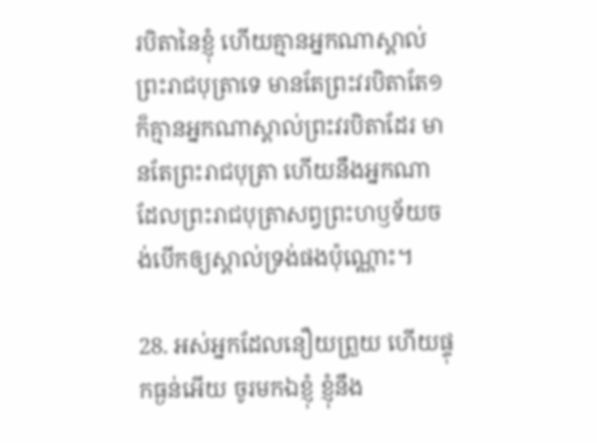រ‌បិតានៃខ្ញុំ ហើយគ្មានអ្នកណាស្គាល់ព្រះ‌រាជ‌បុត្រាទេ មានតែព្រះ‌វរ‌បិតាតែ១ ក៏គ្មានអ្នកណាស្គាល់ព្រះ‌វរ‌បិតាដែរ មានតែព្រះ‌រាជ‌បុត្រា ហើយនឹងអ្នកណា ដែលព្រះ‌រាជ‌បុត្រាសព្វព្រះ‌ហឫ‌ទ័យចង់បើកឲ្យស្គាល់ទ្រង់ផងប៉ុណ្ណោះ។

28. អស់អ្នកដែលនឿយព្រួយ ហើយផ្ទុកធ្ងន់អើយ ចូរមកឯខ្ញុំ ខ្ញុំនឹង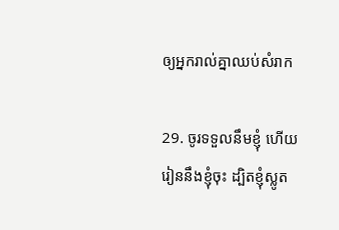ឲ្យអ្នករាល់គ្នាឈប់សំរាក

29. ចូរទទួលនឹមខ្ញុំ ហើយរៀននឹងខ្ញុំចុះ ដ្បិតខ្ញុំស្លូត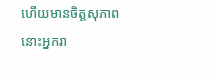ហើយមានចិត្តសុភាព នោះអ្នករា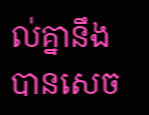ល់គ្នានឹងបានសេច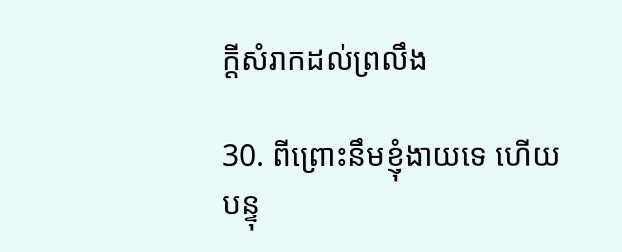ក្ដីសំរាកដល់ព្រលឹង

30. ពីព្រោះនឹមខ្ញុំងាយទេ ហើយបន្ទុ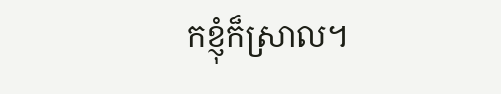កខ្ញុំក៏ស្រាល។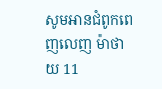សូមអានជំពូកពេញលេញ ម៉ាថាយ 11